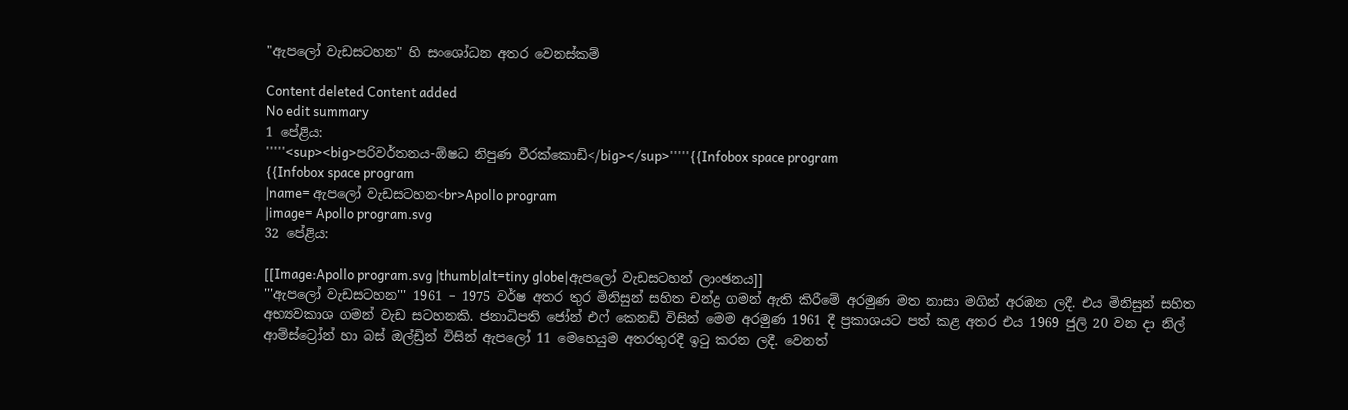"ඇපලෝ වැඩසටහන" හි සංශෝධන අතර වෙනස්කම්

Content deleted Content added
No edit summary
1 පේළිය:
'''''<sup><big>පරිවර්තනය-ඕෂධ නිපුණ වීරක්කොඩි</big></sup>'''''{{Infobox space program
{{Infobox space program
|name= ඇපලෝ වැඩසටහන<br>Apollo program
|image= Apollo program.svg
32 පේළිය:

[[Image:Apollo program.svg |thumb|alt=tiny globe|ඇපලෝ වැඩසටහන් ලාංඡනය]]
'''ඇපලෝ වැඩසටහන''' 1961 – 1975 වර්ෂ අතර තුර මිනිසුන් සහිත චන්ද්‍ර ගමන් ඇති කිරීමේ අරමුණ මත නාසා මගින් අරඹන ලදී. එය මිනිසුන් සහිත අභ්‍යවකාශ ගමන් වැඩ සටහනකි. ජනාධිපති ජෝන් එෆ් කෙනඩි විසින් මෙම අරමුණ 1961 දී ප්‍රකාශයට පත් කළ අතර එය 1969 ජුලි 20 වන දා නිල් ආම්ස්ට්‍රෝන් හා බස් ඔල්ඩ්‍රින් විසින් ඇපලෝ 11 මෙහෙයුම අතරතුරදී ඉටු කරන ලදී. වෙනත්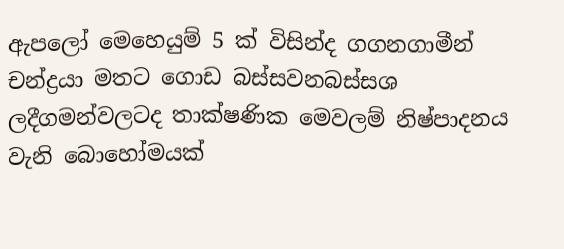ඇපලෝ මෙහෙයුම් 5 ක් විසින්ද ගගනගාමීන් චන්ද්‍රයා මතට ගොඩ බස්සවනබස්සශ ලදීගමන්වලටද තාක්ෂණික මෙවලම් නිෂ්පාදනය වැනි බොහෝමයක්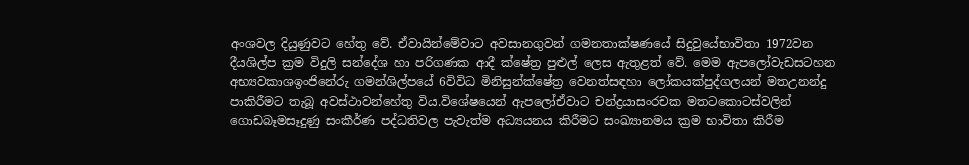අංශවල දියුණුවට හේතු වේ. ඒවායින්මේවාට අවසානගුවන් ගමනතාක්ෂණයේ සිදුවුයේභාවිතා 1972වන දීයශිල්ප ක්‍රම විදුලි සන්දේශ හා පරිගණක ආදී ක්ෂේත්‍ර පුළුල් ලෙස ඇතුළත් වේ. මෙම ඇපලෝවැඩසටහන අභ්‍යවකාශඉංජිනේරු ගමන්ශිල්පයේ 6විවිධ මිනිසුන්ක්ෂේත්‍ර වෙනත්සඳහා ලෝකයක්පුද්ගලයන් මතඋනන්දු පාකිරීමට තැබූ අවස්ථාවන්හේතු විය.විශේෂයෙන් ඇපලෝඒවාට චන්ද්‍රයාසංරචක මතටකොටස්වලින් ගොඩබෑමසෑදුණු සංකීර්ණ පද්ධතිවල පැවැත්ම අධ්‍යයනය කිරීමට සංඛ්‍යානමය ක්‍රම භාවිතා කිරීම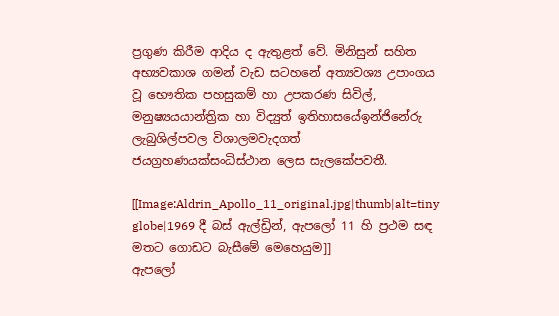ප්‍රගුණ කිරීම ආදිය ද ඇතුළත් වේ. මිනිසුන් සහිත අභ්‍යවකාශ ගමන් වැඩ සටහනේ අත්‍යවශ්‍ය උපාංගය වූ භෞතික පහසුකම් හා උපකරණ සිවිල්, මනුෂ්‍යයයාන්ත්‍රික හා විද්‍යුත් ඉතිහාසයේඉන්ජිනේරු ලැබුශිල්පවල විශාලමවැදගත් ජයග්‍රහණයක්සංධිස්ථාන ලෙස සැලකේපවතී.

[[Image:Aldrin_Apollo_11_original.jpg|thumb|alt=tiny globe|1969 දී බස් ඇල්ඩ්‍රින්, ඇපලෝ 11 හි ප්‍රථම සඳ මතට ගොඩට බැසීමේ මෙහෙයුම]]
ඇපලෝ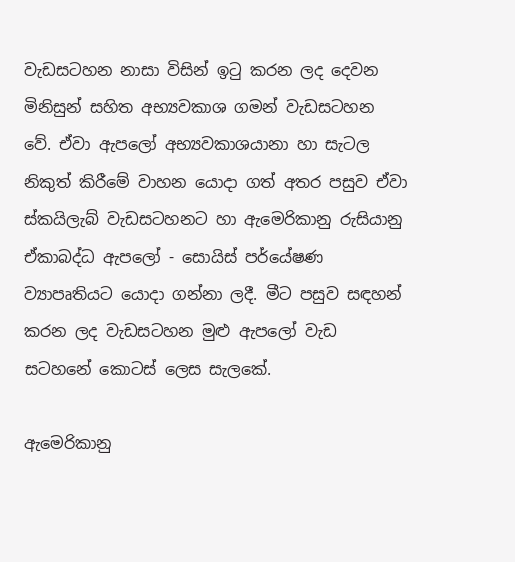වැඩසටහන නාසා විසින් ඉටු කරන ලද දෙවන මිනිසුන් සහිත අභ්‍යවකාශ ගමන් වැඩසටහන වේ. ඒවා ඇපලෝ අභ්‍යවකාශයානා හා සැටල නිකුත් කිරීමේ වාහන යොදා ගත් අතර පසුව ඒවා ස්කයිලැබ් වැඩසටහනට හා ඇමෙරිකානු රුසියානු ඒකාබද්ධ ඇපලෝ - සොයිස් පර්යේෂණ ව්‍යාපෘතියට යොදා ගන්නා ලදී. මීට පසුව සඳහන් කරන ලද වැඩසටහන මුළු ඇපලෝ වැඩ සටහනේ කොටස් ලෙස සැලකේ.

ඇමෙරිකානු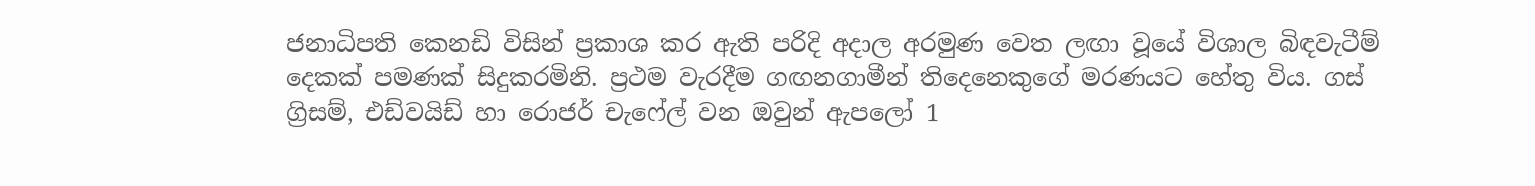ජනාධිපති කෙනඩි විසින් ප්‍රකාශ කර ඇති පරිදි අදාල අරමුණ වෙත ලඟා වූයේ විශාල බිඳවැටීම් දෙකක් පමණක් සිදුකරමිනි. ප්‍රථම වැරදීම ගඟනගාමීන් තිදෙනෙකුගේ මරණයට හේතු විය. ගස් ග්‍රිසම්, එඩ්වයිඩ් හා රොජර් චැෆේල් වන ඔවුන් ඇපලෝ 1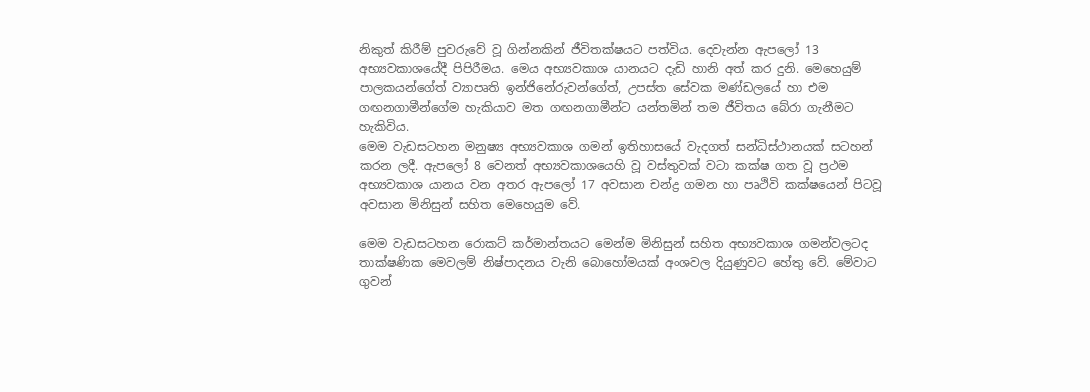නිකුත් කිරීම් පුවරුවේ වූ ගින්නකින් ජීවිතක්ෂයට පත්විය. දෙවැන්න ඇපලෝ 13 අභ්‍යවකාශයේදී පිපිරීමය. මෙය අභ්‍යවකාශ යානයට දැඩි හානි අත් කර දුනි. මෙහෙයුම් පාලකයන්ගේත් ව්‍යාපෘති ඉන්ජිනේරුවන්ගේත්, උපස්ත සේවක මණ්ඩලයේ හා එම ගඟනගාමීන්ගේම හැකියාව මත ගඟනගාමීන්ට යන්තමින් තම ජීවිතය බේරා ගැනීමට හැකිවිය.
මෙම වැඩසටහන මනුෂ්‍ය අභ්‍යවකාශ ගමන් ඉතිහාසයේ වැදගත් සන්ධිස්ථානයක් සටහන් කරන ලදී. ඇපලෝ 8 වෙනත් අභ්‍යවකාශයෙහි වූ වස්තුවක් වටා කක්ෂ ගත වූ ප්‍රථම අභ්‍යවකාශ යානය වන අතර ඇපලෝ 17 අවසාන චන්ද්‍ර ගමන හා පෘථිවි කක්ෂයෙන් පිටවූ අවසාන මිනිසුන් සහිත මෙහෙයුම වේ.

මෙම වැඩසටහන රොකට් කර්මාන්තයට මෙන්ම මිනිසුන් සහිත අභ්‍යවකාශ ගමන්වලටද තාක්ෂණික මෙවලම් නිෂ්පාදනය වැනි බොහෝමයක් අංශවල දියුණුවට හේතු වේ. මේවාට ගුවන්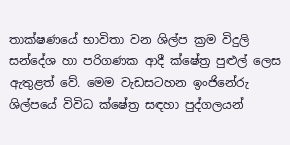තාක්ෂණයේ භාවිතා වන ශිල්ප ක්‍රම විදුලි සන්දේශ හා පරිගණක ආදී ක්ෂේත්‍ර පුළුල් ලෙස ඇතුළත් වේ. මෙම වැඩසටහන ඉංජිනේරු ශිල්පයේ විවිධ ක්ෂේත්‍ර සඳහා පුද්ගලයන්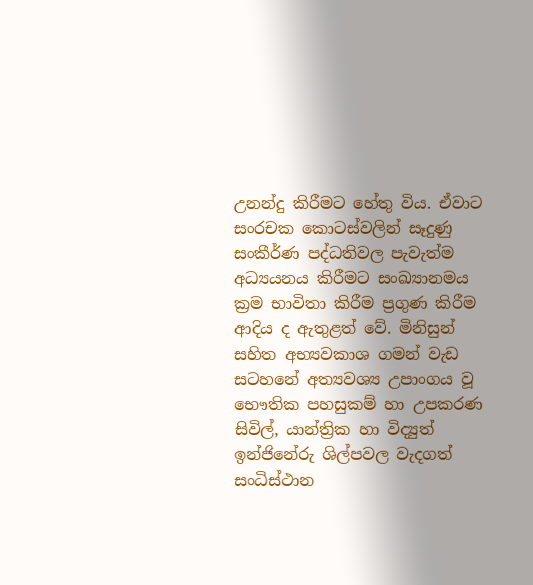උනන්දු කිරීමට හේතු විය. ඒවාට සංරචක කොටස්වලින් සෑදුණු සංකීර්ණ පද්ධතිවල පැවැත්ම අධ්‍යයනය කිරීමට සංඛ්‍යානමය ක්‍රම භාවිතා කිරීම ප්‍රගුණ කිරීම ආදිය ද ඇතුළත් වේ. මිනිසුන් සහිත අභ්‍යවකාශ ගමන් වැඩ සටහනේ අත්‍යවශ්‍ය උපාංගය වූ භෞතික පහසුකම් හා උපකරණ සිවිල්, යාන්ත්‍රික හා විද්‍යුත් ඉන්ජිනේරු ශිල්පවල වැදගත් සංධිස්ථාන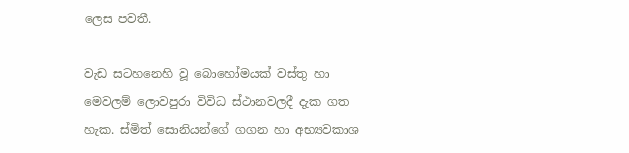ලෙස පවතී.

වැඩ සටහනෙහි වූ බොහෝමයක් වස්තු හා මෙවලම් ලොවපුරා විවිධ ස්ථානවලදී දැක ගත හැක. ස්මිත් සොනියන්ගේ ගගන හා අභ්‍යවකාශ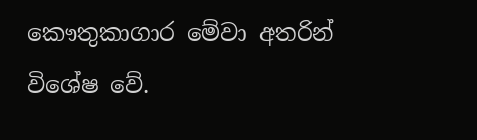කෞතුකාගාර මේවා අතරින් විශේෂ වේ.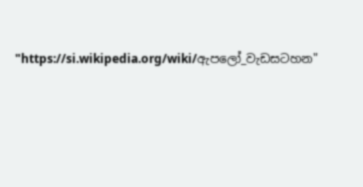"https://si.wikipedia.org/wiki/ඇපලෝ_වැඩසටහන"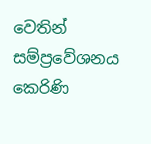වෙතින් සම්ප්‍රවේශනය කෙරිණි